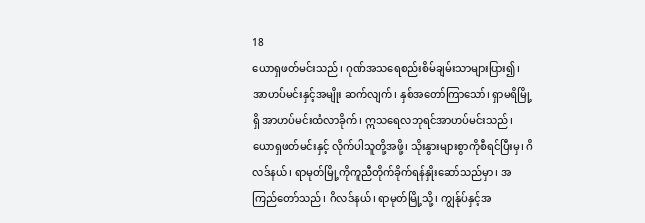18
ယောရှဖတ်မင်းသည်၊ ဂုဏ်အသရေစည်းစိမ်ချမ်းသာများပြား၍၊ အာဟပ်မင်းနှင့်အမျိုး ဆက်လျက်၊ နှစ်အတော်ကြာသော်၊ ရှာမရိမြို့ရှိ အာဟပ်မင်းထံလာခိုက်၊ ဣသရေလဘုရင်အာဟပ်မင်းသည်၊ ယောရှဖတ်မင်းနှင့် လိုက်ပါသူတို့အဖို့၊ သိုးနွားများစွာကိုစီရင်ပြီးမှ၊ ဂိလဒ်နယ်၊ ရာမုတ်မြို့ကိုကူညီတိုက်ခိုက်ရန်နှိုးဆော်သည်မှာ၊ အကြည်တော်သည်၊ ဂိလဒ်နယ်၊ ရာမုတ်မြို့သို့၊ ကျွန်ုပ်နှင့်အ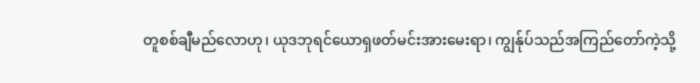တူစစ်ချီမည်လောဟု၊ ယုဒဘုရင်ယောရှဖတ်မင်းအားမေးရာ၊ ကျွန်ုပ်သည်အကြည်တော်ကဲ့သို့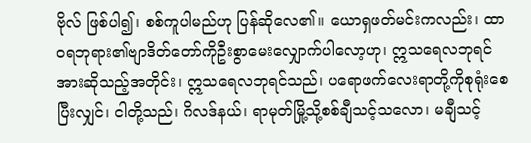ဗိုလ် ဖြစ်ပါ၍၊ စစ်ကူပါမည်ဟု ပြန်ဆိုလေ၏။ ယောရှဖတ်မင်းကလည်း၊ ထာဝရဘုရား၏ဗျာဒိတ်တော်ကိုဦးစွာမေးလျှောက်ပါလော့ဟု၊ ဣသရေလဘုရင်အားဆိုသည့်အတိုင်း၊ ဣသရေလဘုရင်သည်၊ ပရောဖက်လေးရာတို့ကိုစုရုံးစေပြီးလျှင်၊ ငါတို့သည်၊ ဂိလဒ်နယ်၊ ရာမုတ်မြို့သို့စစ်ချီသင့်သလော၊ မချီသင့်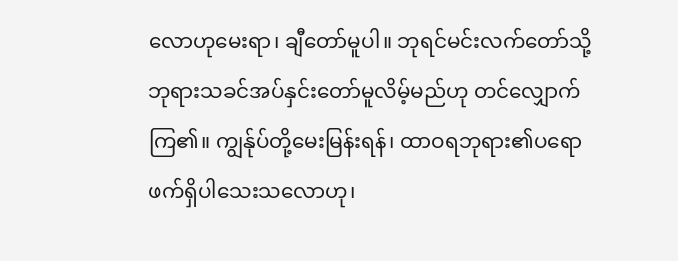လောဟုမေးရာ၊ ချီတော်မူပါ။ ဘုရင်မင်းလက်တော်သို့ ဘုရားသခင်အပ်နှင်းတော်မူလိမ့်မည်ဟု တင်လျှောက်ကြ၏။ ကျွန်ုပ်တို့မေးမြန်းရန်၊ ထာဝရဘုရား၏ပရောဖက်ရှိပါသေးသလောဟု၊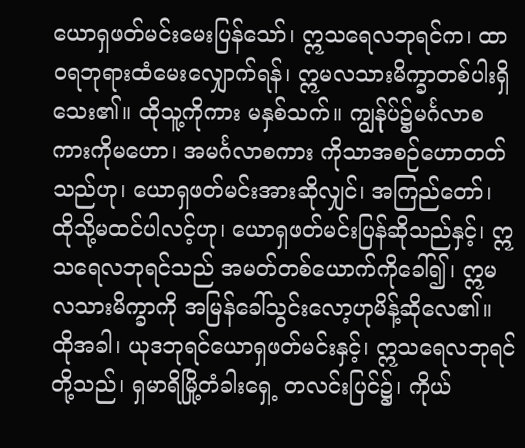ယောရှဖတ်မင်းမေးပြန်သော်၊ ဣသရေလဘုရင်က၊ ထာဝရဘုရားထံမေးလျှောက်ရန်၊ ဣမလသားမိက္ခာတစ်ပါးရှိသေး၏။ ထိုသူ့ကိုကား မနှစ်သက်။ ကျွန်ုပ်၌မင်္ဂလာစကားကိုမဟော၊ အမင်္ဂလာစကား ကိုသာအစဉ်ဟောတတ်သည်ဟု၊ ယောရှဖတ်မင်းအားဆိုလျှင်၊ အကြည်တော်၊ ထိုသို့မထင်ပါလင့်ဟု၊ ယောရှဖတ်မင်းပြန်ဆိုသည်နှင့်၊ ဣသရေလဘုရင်သည် အမတ်တစ်ယောက်ကိုခေါ်၍၊ ဣမလသားမိက္ခာကို အမြန်ခေါ်သွင်းလော့ဟုမိန့်ဆိုလေ၏။ ထိုအခါ၊ ယုဒဘုရင်ယောရှဖတ်မင်းနှင့်၊ ဣသရေလဘုရင်တို့သည်၊ ရှမာရိမြို့တံခါးရှေ့ တလင်းပြင်၌၊ ကိုယ်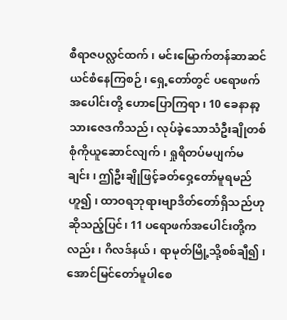စီရာဇပလ္လင်ထက်၊ မင်းမြောက်တန်ဆာဆင်ယင်စံနေကြစဉ်၊ ရှေ့တော်တွင် ပရောဖက်အပေါင်းတို့ ဟောပြောကြရာ၊ 10 ခေနာနာ့သားဇေဒကိသည်၊ လုပ်ခဲ့သောသံဦးချိုတစ်စုံကိုယူဆောင်လျက်၊ ရှုရိတပ်မပျက်မချင်း၊ ဤဦးချိုဖြင့်ခတ်ဝှေ့တော်မူရမည်ဟူ၍၊ ထာဝရဘုရားဗျာဒိတ်တော်ရှိသည်ဟုဆိုသည့်ပြင်၊ 11 ပရောဖက်အပေါင်းတို့ကလည်း၊ ဂိလဒ်နယ်၊ ရာမုတ်မြို့သို့စစ်ချီ၍၊ အောင်မြင်တော်မူပါစေ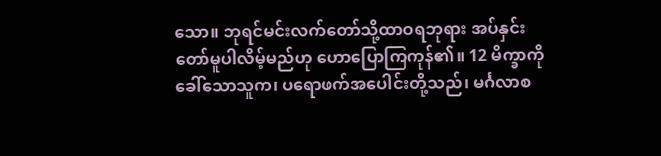သော။ ဘုရင်မင်းလက်တော်သို့ထာဝရဘုရား အပ်နှင်းတော်မူပါလိမ့်မည်ဟု ဟောပြောကြကုန်၏။ 12 မိက္ခာကိုခေါ်သောသူက၊ ပရောဖက်အပေါင်းတို့သည်၊ မင်္ဂလာစ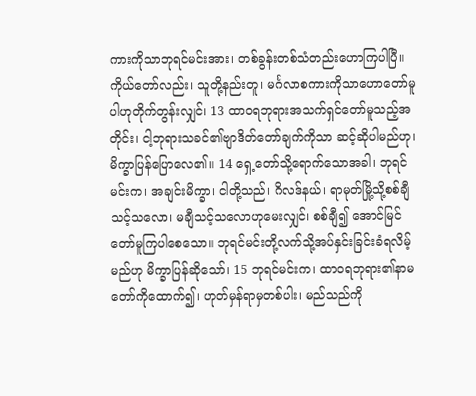ကားကိုသာဘုရင်မင်းအား၊ တစ်ခွန်းတစ်သံတည်းဟောကြပါပြီ။ ကိုယ်တော်လည်း၊ သူတို့နည်းတူ၊ မင်္ဂလာစကားကိုသာဟောတော်မူပါဟုတိုက်တွန်းလျှင်၊ 13 ထာဝရဘုရားအသက်ရှင်တော်မူသည့်အတိုင်း၊ ငါ့ဘုရားသခင်၏ဗျာဒိတ်တော်ချက်ကိုသာ ဆင့်ဆိုပါမည်ဟု၊ မိက္ခာပြန်ပြောလေ၏။ 14 ရှေ့တော်သို့ရောက်သောအခါ၊ ဘုရင်မင်းက၊ အချင်းမိက္ခာ၊ ငါတို့သည်၊ ဂိလဒ်နယ်၊ ရာမုတ်မြို့သို့စစ်ချီသင့်သလော၊ မချီသင့်သလောဟုမေးလျှင်၊ စစ်ချီ၍ အောင်မြင်တော်မူကြပါစေသော။ ဘုရင်မင်းတို့လက်သို့အပ်နှင်းခြင်းခံရလိမ့်မည်ဟု မိက္ခာပြန်ဆိုသော်၊ 15 ဘုရင်မင်းက၊ ထာဝရဘုရား၏နာမတော်ကိုထောက်၍၊ ဟုတ်မှန်ရာမှတစ်ပါး၊ မည်သည်ကို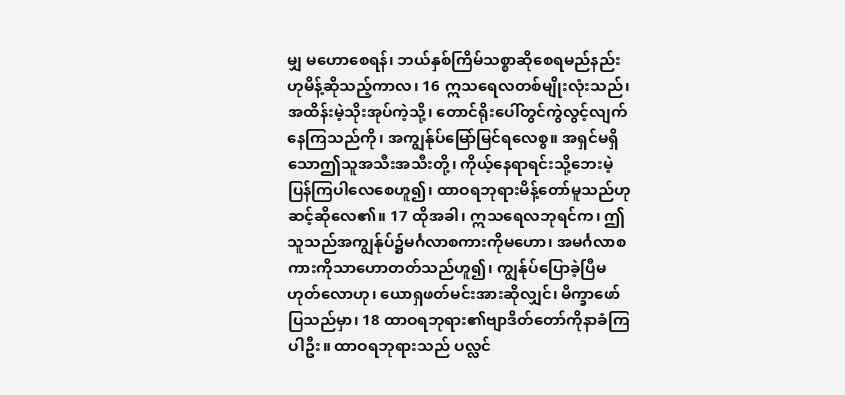မျှ မဟောစေရန်၊ ဘယ်နှစ်ကြိမ်သစ္စာဆိုစေရမည်နည်းဟုမိန့်ဆိုသည့်ကာလ၊ 16 ဣသရေလတစ်မျိုးလုံးသည်၊ အထိန်းမဲ့သိုးအုပ်ကဲ့သို့၊ တောင်ရိုးပေါ်တွင်ကွဲလွင့်လျက်နေကြသည်ကို၊ အကျွန်ုပ်မြော်မြင်ရလေစွ။ အရှင်မရှိသောဤသူအသီးအသီးတို့၊ ကိုယ့်နေရာရင်းသို့ဘေးမဲ့ပြန်ကြပါလေစေဟူ၍၊ ထာဝရဘုရားမိန့်တော်မူသည်ဟုဆင့်ဆိုလေ၏။ 17 ထိုအခါ၊ ဣသရေလဘုရင်က၊ ဤသူသည်အကျွန်ုပ်၌မင်္ဂလာစကားကိုမဟော၊ အမင်္ဂလာစကားကိုသာဟောတတ်သည်ဟူ၍၊ ကျွန်ုပ်ပြောခဲ့ပြီမဟုတ်လောဟု၊ ယောရှဖတ်မင်းအားဆိုလျှင်၊ မိက္ခာဖော်ပြသည်မှာ၊ 18 ထာဝရဘုရား၏ဗျာဒိတ်တော်ကိုနာခံကြပါဦး။ ထာဝရဘုရားသည် ပလ္လင်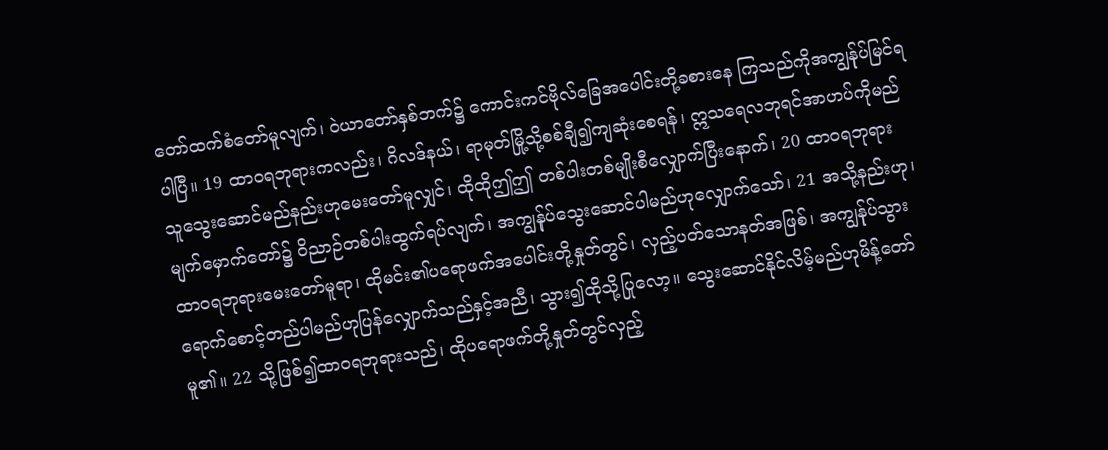တော်ထက်စံတော်မူလျက်၊ ဝဲယာတော်နှစ်ဘက်၌ ကောင်းကင်ဗိုလ်ခြေအပေါင်းတို့ခစားနေ ကြသည်ကိုအကျွန်ုပ်မြင်ရပါပြီ။ 19 ထာဝရဘုရားကလည်း၊ ဂိလဒ်နယ်၊ ရာမုတ်မြို့သို့စစ်ချီ၍ကျဆုံးစေရန်၊ ဣသရေလဘုရင်အာဟပ်ကိုမည်သူသွေးဆောင်မည်နည်းဟုမေးတော်မူလျှင်၊ ထိုထိုဤဤ တစ်ပါးတစ်မျိုးစီလျှောက်ပြီးနောက်၊ 20 ထာဝရဘုရားမျက်မှောက်တော်၌ ဝိညာဉ်တစ်ပါးထွက်ရပ်လျက်၊ အကျွန်ုပ်သွေးဆောင်ပါမည်ဟုလျှောက်သော်၊ 21 အသို့နည်းဟု၊ ထာဝရဘုရားမေးတော်မူရာ၊ ထိုမင်း၏ပရောဖက်အပေါင်းတို့နှုတ်တွင်၊ လှည့်ပတ်သောနတ်အဖြစ်၊ အကျွန်ုပ်သွားရောက်စောင့်တည်ပါမည်ဟုပြန်လျှောက်သည်နှင့်အညီ၊ သွား၍ထိုသို့ပြုလော့။ သွေးဆောင်နိုင်လိမ့်မည်ဟုမိန့်တော်မူ၏။ 22 သို့ဖြစ်၍ထာဝရဘုရားသည်၊ ထိုပရောဖက်တို့နှုတ်တွင်လှည့်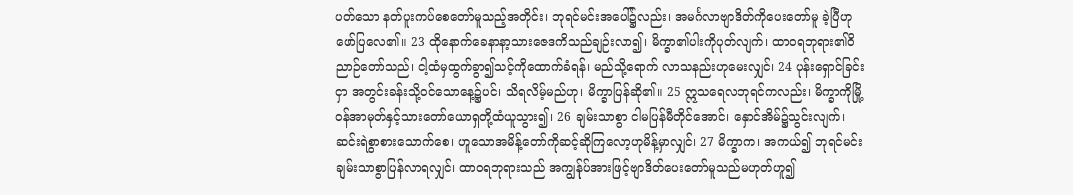ပတ်သော နတ်ပူးကပ်စေတော်မူသည့်အတိုင်း၊ ဘုရင်မင်းအပေါ်၌လည်း၊ အမင်္ဂလာဗျာဒိတ်ကိုပေးတော်မူ ခဲ့ပြီဟုဖော်ပြလေ၏။ 23 ထိုနောက်ခေနာနာ့သားဇေဒကိသည်ချဉ်းလာ၍၊ မိက္ခာ၏ပါးကိုပုတ်လျက်၊ ထာဝရဘုရား၏ဝိညာဉ်တော်သည်၊ ငါ့ထံမှထွက်ခွာ၍သင့်ကိုထောက်ခံရန်၊ မည်သို့ရောက် လာသနည်းဟုမေးလျှင်၊ 24 ပုန်းရှောင်ခြင်းငှာ အတွင်းခန်းသို့ဝင်သောနေ့၌ပင်၊ သိရလိမ့်မည်ဟု၊ မိက္ခာပြန်ဆို၏။ 25 ဣသရေလဘုရင်ကလည်း၊ မိက္ခာကိုမြို့ဝန်အာမုတ်နှင့်သားတော်ယောရှတို့ထံယူသွား၍၊ 26 ချမ်းသာစွာ ငါမပြန်မီတိုင်အောင်၊ နှောင်အိမ်၌သွင်းလျက်၊ ဆင်းရဲစွာစားသောက်စေ၊ ဟူသောအမိန့်တော်ကိုဆင့်ဆိုကြလော့ဟုမိန့်မှာလျှင်၊ 27 မိက္ခာက၊ အကယ်၍ ဘုရင်မင်းချမ်းသာစွာပြန်လာရလျှင်၊ ထာဝရဘုရားသည် အကျွန်ုပ်အားဖြင့်ဗျာဒိတ်ပေးတော်မူသည်မဟုတ်ဟူ၍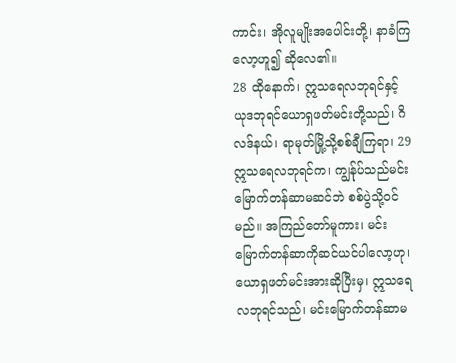ကာင်း၊ အိုလူမျိုးအပေါင်းတို့၊ နာခံကြလော့ဟူ၍ ဆိုလေ၏။
28 ထိုနောက်၊ ဣသရေလဘုရင်နှင့် ယုဒဘုရင်ယောရှဖတ်မင်းတို့သည်၊ ဂိလဒ်နယ်၊ ရာမုတ်မြို့သို့စစ်ချီကြရာ၊ 29 ဣသရေလဘုရင်က၊ ကျွန်ုပ်သည်မင်းမြောက်တန်ဆာမဆင်ဘဲ စစ်ပွဲသို့ဝင်မည်။ အကြည်တော်မူကား၊ မင်းမြောက်တန်ဆာကိုဆင်ယင်ပါလော့ဟု၊ ယောရှဖတ်မင်းအားဆိုပြီးမှ၊ ဣသရေလဘုရင်သည်၊ မင်းမြောက်တန်ဆာမ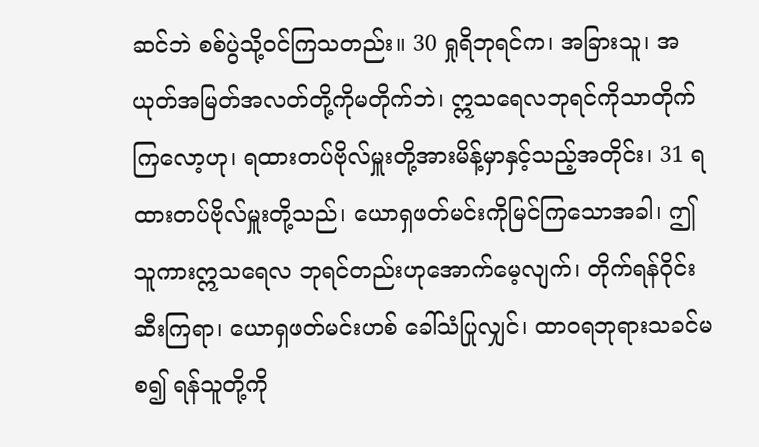ဆင်ဘဲ စစ်ပွဲသို့ဝင်ကြသတည်း။ 30 ရှုရိဘုရင်က၊ အခြားသူ၊ အယုတ်အမြတ်အလတ်တို့ကိုမတိုက်ဘဲ၊ ဣသရေလဘုရင်ကိုသာတိုက်ကြလော့ဟု၊ ရထားတပ်ဗိုလ်မှူးတို့အားမိန့်မှာနှင့်သည့်အတိုင်း၊ 31 ရထားတပ်ဗိုလ်မှူးတို့သည်၊ ယောရှဖတ်မင်းကိုမြင်ကြသောအခါ၊ ဤသူကားဣသရေလ ဘုရင်တည်းဟုအောက်မေ့လျက်၊ တိုက်ရန်ဝိုင်းဆီးကြရာ၊ ယောရှဖတ်မင်းဟစ် ခေါ်သံပြုလျှင်၊ ထာဝရဘုရားသခင်မစ၍ ရန်သူတို့ကို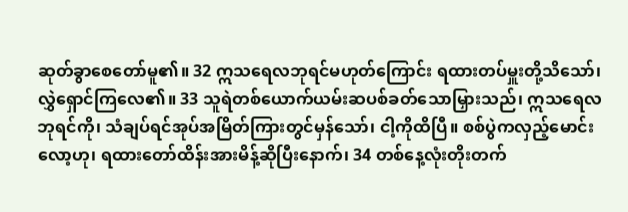ဆုတ်ခွာစေတော်မူ၏။ 32 ဣသရေလဘုရင်မဟုတ်ကြောင်း ရထားတပ်မှူးတို့သိသော်၊ လွှဲရှောင်ကြလေ၏။ 33 သူရဲတစ်ယောက်ယမ်းဆပစ်ခတ်သောမြှားသည်၊ ဣသရေလဘုရင်ကို၊ သံချပ်ရင်အုပ်အမြိတ်ကြားတွင်မှန်သော်၊ ငါ့ကိုထိပြီ။ စစ်ပွဲကလှည့်မောင်းလော့ဟု၊ ရထားတော်ထိန်းအားမိန့်ဆိုပြီးနောက်၊ 34 တစ်နေ့လုံးတိုးတက်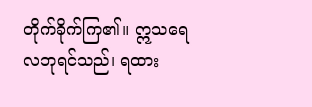တိုက်ခိုက်ကြ၏။ ဣသရေလဘုရင်သည်၊ ရထား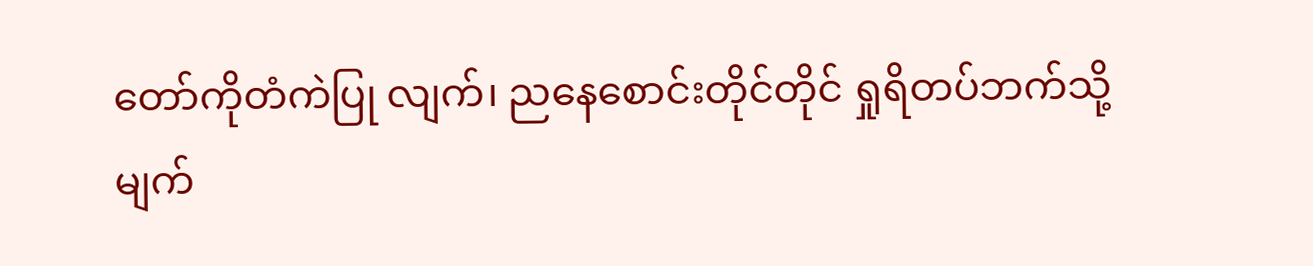တော်ကိုတံကဲပြု လျက်၊ ညနေစောင်းတိုင်တိုင် ရှုရိတပ်ဘက်သို့မျက်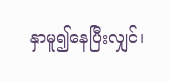နှာမူ၍နေပြီးလျှင်၊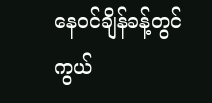နေဝင်ချိန်ခန့်တွင်ကွယ်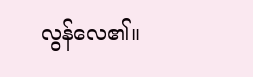လွန်လေ၏။